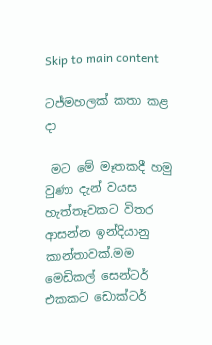Skip to main content

ටජ්මහලක් කතා කළ දා

 මට මේ මෑතකදී හමු වුණා දැන් වයස හැත්තෑවකට විතර ආසන්න ඉන්දියානු කාන්තාවක්.මම මෙඩිකල් සෙන්ටර් එකකට ඩොක්ටර්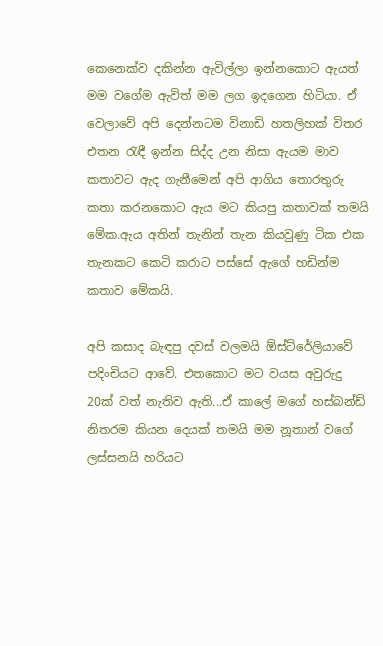කෙනෙක්ව දකින්න ඇවිල්ලා ඉන්නකොට ඇයත් මම වගේම ඇවිත් මම ලග ඉදගෙන හිටියා. ඒ වෙලාවේ අපි දෙන්නටම විනාඩි හතලිහක් විතර එතන රැඳී ඉන්න සිද්ද උන නිසා ඇයම මාව කතාවට ඇද ගැනීමෙන් අපි ආගිය තොරතුරු කතා කරනකොට ඇය මට කියපු කතාවක් තමයි මේක.ඇය අතින් තැනින් තැන කියවුණු ටික එක තැනකට කෙටි කරාට පස්සේ ඇගේ හඩින්ම කතාව මේකයි.

අපි කසාද බැඳපු දවස් වලමයි ඕස්ට්රේලියාවේ පදිංචියට ආවේ. එතකොට මට වයස අවුරුදු 20ක් වත් නැතිව ඇති...ඒ කාලේ මගේ හස්බන්ඩ් නිතරම කියන දෙයක් තමයි මම නූතාන් වගේ ලස්සනයි හරියට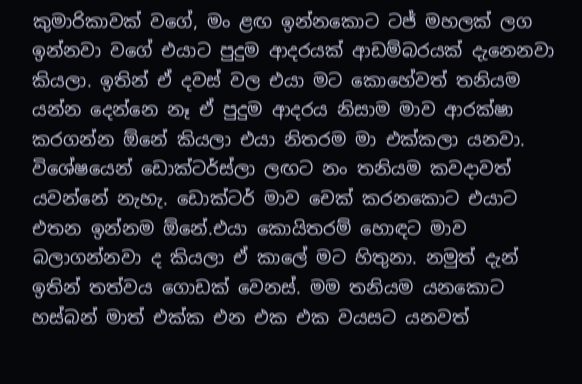කුමාරිකාවක් වගේ, මං ළඟ ඉන්නකොට ටජ් මහලක් ලග ඉන්නවා වගේ එයාට පුදුම ආදරයක් ආඩම්බරයක් දැනෙනවා කියලා. ඉතින් ඒ දවස් වල එයා මට කොහේවත් තනියම යන්න දෙන්නෙ නෑ ඒ පුදුම ආදරය නිසාම මාව ආරක්ෂා කරගන්න ඕනේ කියලා එයා නිතරම මා එක්කලා යනවා. විශේෂයෙන් ඩොක්ටර්ස්ලා ලඟට නං තනියම කවදාවත් යවන්නේ නැහැ. ඩොක්ටර් මාව චෙක් කරනකොට එයාට එතන ඉන්නම ඕනේ.එයා කොයිතරම් හොඳට මාව බලාගන්නවා ද කියලා ඒ කාලේ මට හිතුනා. නමුත් දැන් ඉතින් තත්වය ගොඩක් වෙනස්. මම තනියම යනකොට හස්බන් මාත් එක්ක එන එක එක වයසට යනවත්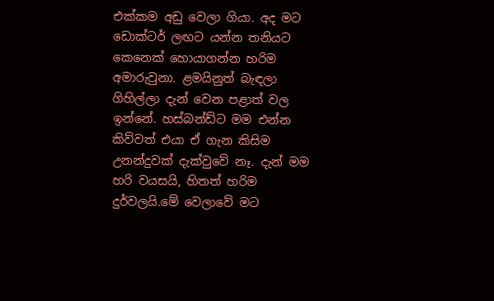එක්කම අඩු වෙලා ගියා. අද මට ඩොක්ටර් ලඟට යන්න තනියට කෙනෙක් හොයාගන්න හරිම අමාරුවුනා. ළමයිනුත් බැඳලා ගිහිල්ලා දැන් වෙන පළාත් වල ඉන්නේ. හස්බන්ඩ්ට මම එන්න කිව්වත් එයා ඒ ගැන කිසිම උනන්දුවක් දැක්වුවේ නෑ. දැන් මම හරි වයසයි, හිතත් හරිම දුර්වලයි.මේ වෙලාවේ මට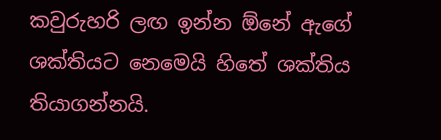කවුරුහරි ලඟ ඉන්න ඕනේ ඇගේ ශක්තියට නෙමෙයි හිතේ ශක්තිය තියාගන්නයි.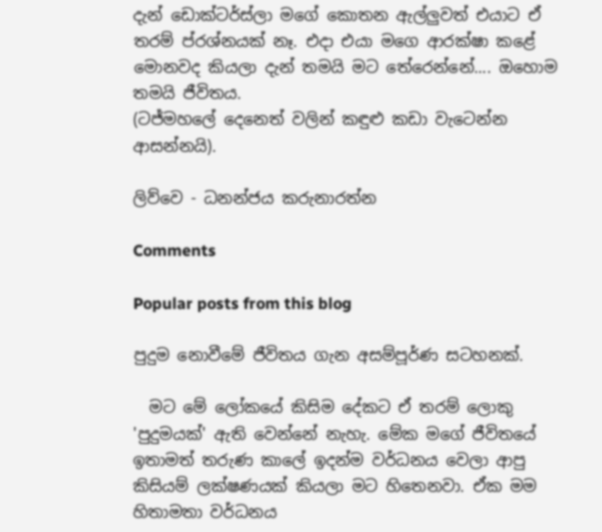දැන් ඩොක්ටර්ස්ලා මගේ කොතන ඇල්ලුවත් එයාට ඒ තරම් ප්රශ්නයක් නෑ. එදා එයා මගෙ ආරක්ෂා කළේ මොනවද කියලා දැන් තමයි මට තේරෙන්නේ.... ඔහොම තමයි ජීවිතය.
(ටජ්මහලේ දෙනෙත් වලින් කඳුළු කඩා වැටෙන්න ආසන්නයි).

ලිව්වෙ - ධනන්ජය කරුනාරත්න

Comments

Popular posts from this blog

පුදුම නොවීමේ ජීවිතය ගැන අසම්පූර්ණ සටහනක්.

  මට මේ ලෝකයේ කිසිම දේකට ඒ තරම් ලොකු 'පුදුමයක්' ඇති වෙන්නේ නැහැ. මේක මගේ ජීවිතයේ ඉතාමත් තරුණ කාලේ ඉදන්ම වර්ධනය වෙලා ආපු කිසියම් ලක්ෂණයක් කියලා මට හිතෙනවා. ඒක මම හිතාමතා වර්ධනය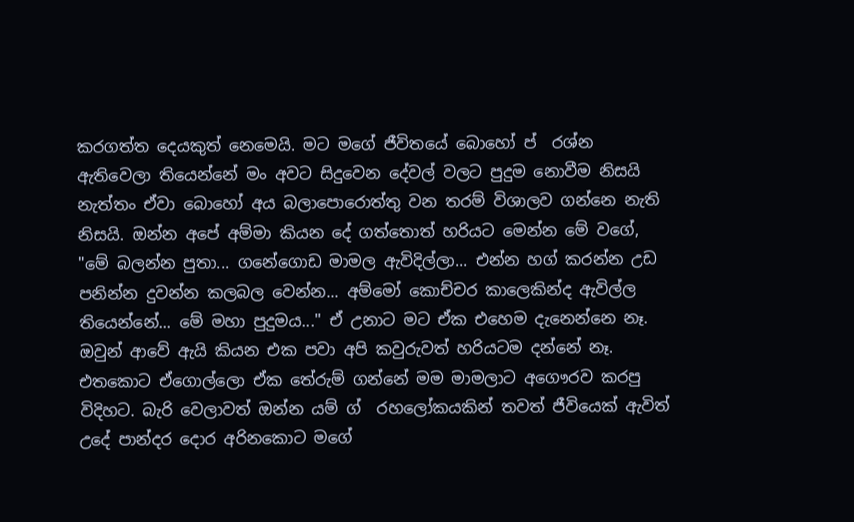කරගත්ත දෙයකුත් නෙමෙයි. මට මගේ ජීවිතයේ බොහෝ ප් ‍ රශ්න ඇතිවෙලා තියෙන්නේ මං අවට සිදුවෙන දේවල් වලට පුදුම නොවීම නිසයි නැත්තං ඒවා බොහෝ අය බලාපොරොත්තු වන තරම් විශාලව ගන්නෙ නැති නිසයි. ඔන්න අපේ අම්මා කියන දේ ගත්තොත් හරියට මෙන්න මේ වගේ, "මේ බලන්න පුතා... ගනේගොඩ මාමල ඇවිදිල්ලා... එන්න හග් කරන්න උඩ පනින්න දුවන්න කලබල වෙන්න... අම්මෝ කොච්චර කාලෙකින්ද ඇවිල්ල තියෙන්නේ... මේ මහා පුදුමය..." ඒ උනාට මට ඒක එහෙම දැනෙන්නෙ නෑ. ඔවුන් ආවේ ඇයි කියන එක පවා අපි කවුරුවත් හරියටම දන්නේ නෑ. එතකොට ඒගොල්ලො ඒක තේරුම් ගන්නේ මම මාමලාට අගෞරව කරපු විදිහට. බැරි වෙලාවත් ඔන්න යම් ග් ‍ රහලෝකයකින් තවත් ජීවියෙක් ඇවිත් උදේ පාන්දර දොර අරිනකොට මගේ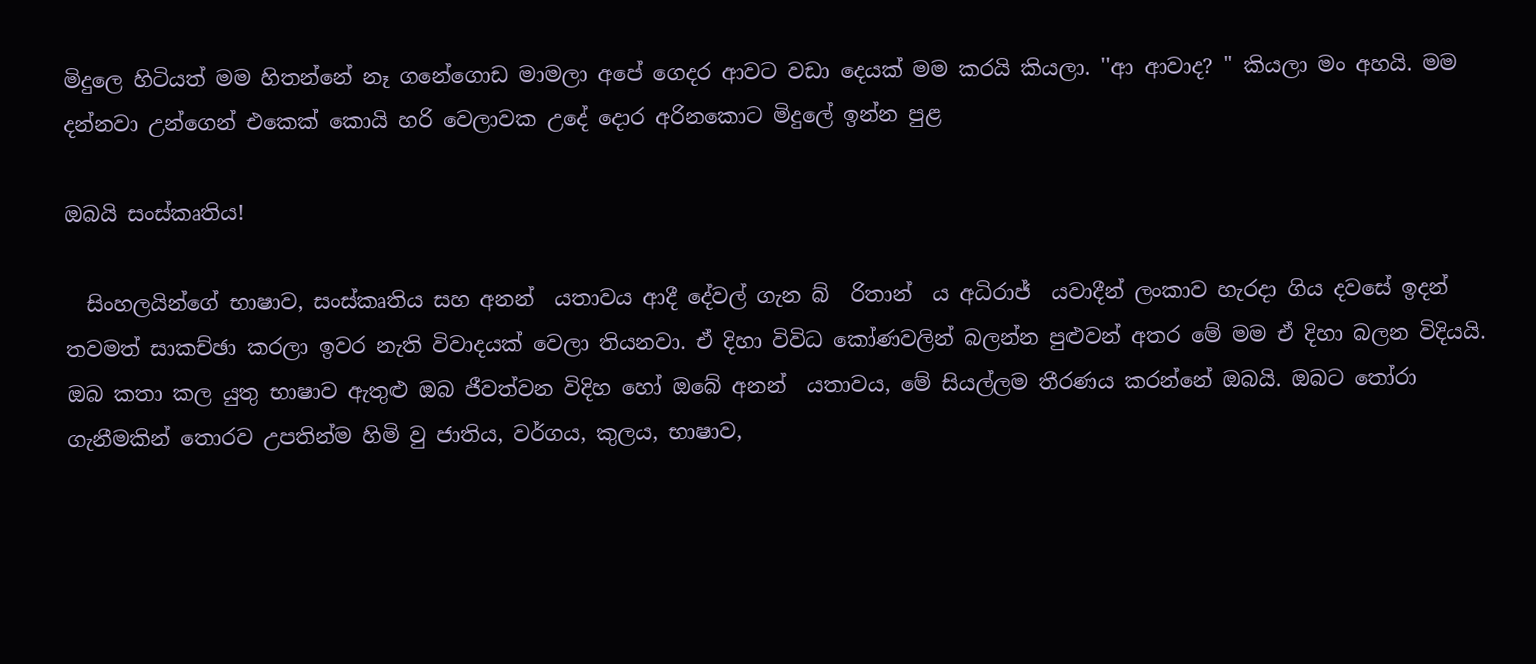මිදුලෙ හිටියත් මම හිතන්නේ නෑ ගනේගොඩ මාමලා අපේ ගෙදර ආවට වඩා දෙයක් මම කරයි කියලා. ''ආ ආවාද? " කියලා මං අහයි. මම දන්නවා උන්ගෙන් එකෙක් කොයි හරි වෙලාවක උදේ දොර අරිනකොට මිදුලේ ඉන්න පුළ

ඔබයි සංස්කෘතිය!

  සිංහලයින්ගේ භාෂාව, සංස්කෘතිය සහ අනන් ‍ යතාවය ආදී දේවල් ගැන බ් ‍ රිතාන් ‍ ය අධිරාජ් ‍ යවාදීන් ලංකාව හැරදා ගිය දවසේ ඉදන් තවමත් සාකච්ඡා කරලා ඉවර නැති විවාදයක් වෙලා තියනවා. ඒ දිහා විවිධ කෝණවලින් බලන්න පුළුවන් අතර මේ මම ඒ දිහා බලන විදියයි. ඔබ කතා කල යුතු භාෂාව ඇතුළු ඔබ ජීවත්වන විදිහ හෝ ඔබේ අනන් ‍ යතාවය, මේ සියල්ලම තීරණය කරන්නේ ඔබයි. ඔබට තෝරා ගැනීමකින් තොරව උපතින්ම හිමි වු ජාතිය, වර්ගය, කුලය, භාෂාව,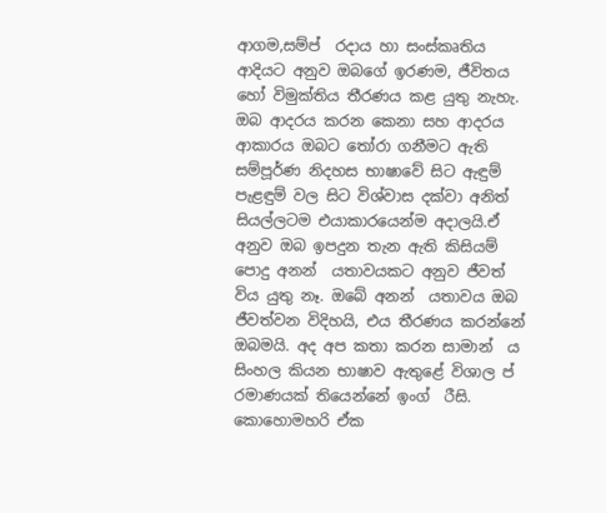ආගම,සම්ප් ‍ රදාය හා සංස්කෘතිය ආදියට අනුව ඔබගේ ඉරණම, ජීවිතය හෝ විමුක්තිය තීරණය කළ යුතු නැහැ. ඔබ ආදරය කරන කෙනා සහ ආදරය ආකාරය ඔබට තෝරා ගනීමට ඇති සම්පූර්ණ නිදහස භාෂාවේ සිට ඇඳුම් පැළඳුම් වල සිට විශ්වාස දක්වා අනිත් සියල්ලටම එයාකාරයෙන්ම අදාලයි.ඒ අනුව ඔබ ඉපදුන තැන ඇති කිසියම් පොදු අනන් ‍ යතාවයකට අනුව ජීවත් විය යුතු නෑ. ඔබේ අනන් ‍ යතාවය ඔබ ජීවත්වන විදිහයි, එය තීරණය කරන්නේ ඔබමයි. අද අප කතා කරන සාමාන් ‍ ය සිංහල කියන භාෂාව ඇතුළේ විශාල ප් ‍ රමාණයක් තියෙන්නේ ඉංග් ‍ රීසි. කොහොමහරි ඒක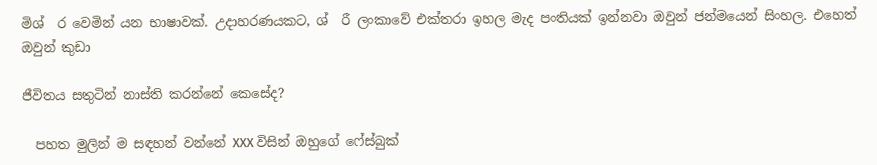මිශ් ‍ ර වෙමින් යන භාෂාවක්. උදාහරණයකට, ශ් ‍ රී ලංකාවේ එක්තරා ඉහල මැද පංතියක් ඉන්නවා ඔවුන් ජන්මයෙන් සිංහල. එහෙත් ඔවුන් කුඩා

ජීවිතය සතුටින් නාස්ති කරන්නේ කෙසේද?

  පහත මුලින් ම සඳහන් වන්නේ XXX විසින් ඔහුගේ ෆේස්බුක්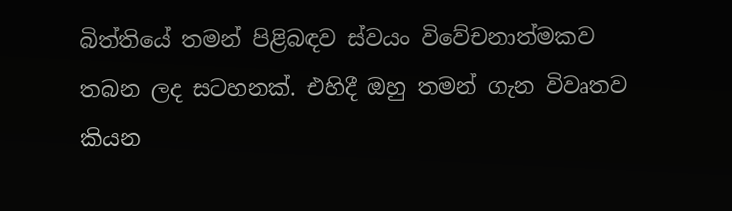බිත්තියේ තමන් පිළිබඳව ස්වයං විවේචනාත්මකව තබන ලද සටහනක්. එහිදී ඔහු තමන් ගැන විවෘතව කියන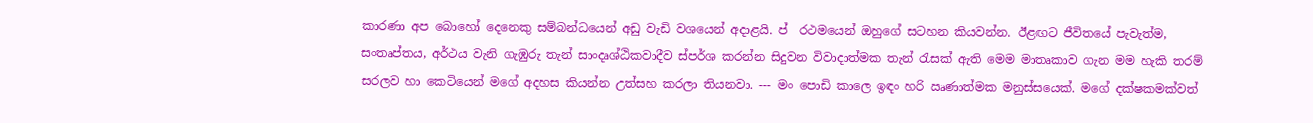කාරණා අප බොහෝ දෙනෙකු සම්බන්ධයෙන් අඩු වැඩි වශයෙන් අදාළයි. ප් ‍ රථමයෙන් ඔහුගේ සටහන කියවන්න. ඊළඟට ජීවිතයේ පැවැත්ම, සංතෘප්තය, අර්ථය වැනි ගැඹුරු තැන් සාංදෘශ්ඨිකවාදීව ස්පර්ශ කරන්න සිදුවන විවාදාත්මක තැන් රැසක් ඇති මෙම මාතෘකාව ගැන මම හැකි තරම් සරලව හා කෙටියෙන් මගේ අදහස කියන්න උත්සහ කරලා තියනවා. --- මං පොඩි කාලෙ ඉඳං හරි ඍණාත්මක මනුස්සයෙක්. මගේ දක්ෂකමක්වත්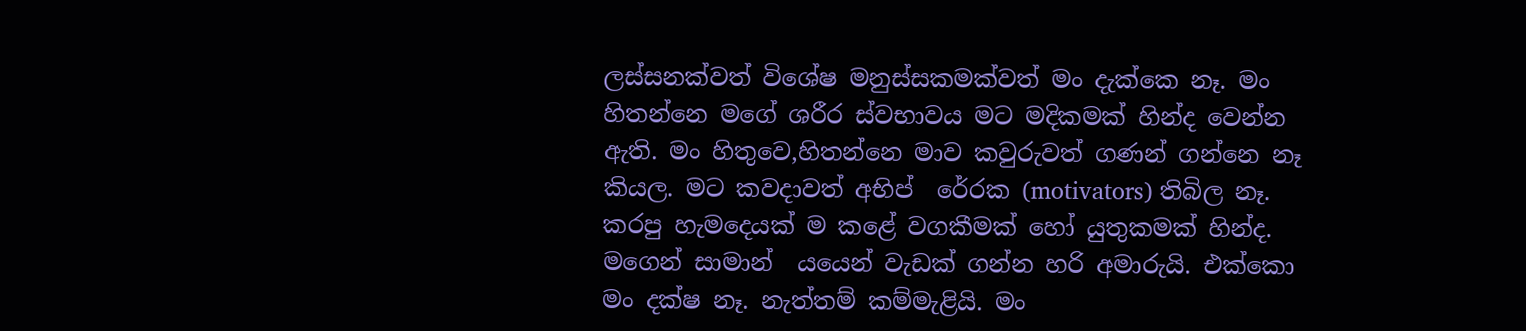ලස්සනක්වත් විශේෂ මනුස්සකමක්වත් මං දැක්කෙ නෑ. මං හිතන්නෙ මගේ ශරීර ස්වභාවය මට මදිකමක් හින්ද වෙන්න ඇති. මං හිතුවෙ,හිතන්නෙ මාව කවුරුවත් ගණන් ගන්නෙ නෑ කියල. මට කවදාවත් අභිප් ‍ රේරක (motivators) තිබිල නෑ. කරපු හැමදෙයක් ම කළේ වගකීමක් හෝ යුතුකමක් හින්ද. මගෙන් සාමාන් ‍ යයෙන් වැඩක් ගන්න හරි අමාරුයි. එක්කො මං දක්ෂ නෑ. නැත්තම් කම්මැළියි. මං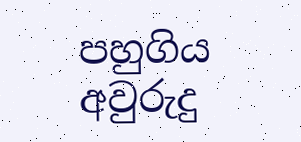පහුගිය අවුරුදු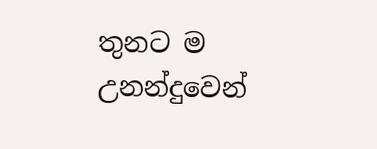තුනට ම උනන්දුවෙන්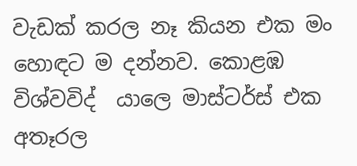වැඩක් කරල නෑ කියන එක මං හොඳට ම දන්නව. කොළඹ විශ්වවිද් ‍ යාලෙ මාස්ටර්ස් එක අතෑරල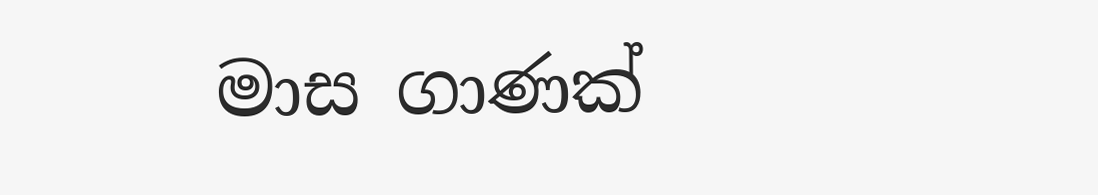මාස ගාණක්